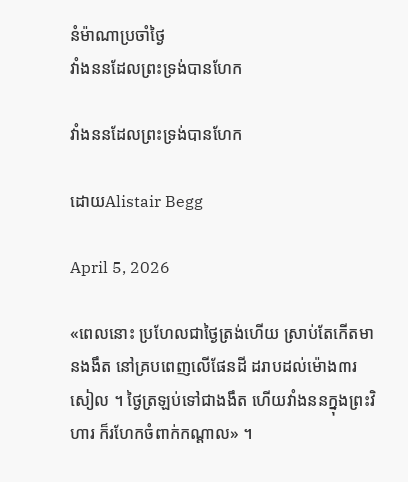នំម៉ាណាប្រចាំថ្ងៃ
វាំងននដែលព្រះទ្រង់បានហែក

វាំងននដែលព្រះទ្រង់បានហែក

ដោយAlistair Begg

April 5, 2026

«ពេលនោះ ប្រហែលជាថ្ងៃត្រង់ហើយ ស្រាប់តែកើតមានងងឹត នៅគ្របពេញលើផែនដី ដរាបដល់ម៉ោង៣រសៀល ។ ថ្ងៃត្រឡប់ទៅជាងងឹត ហើយវាំងននក្នុងព្រះវិហារ ក៏រហែកចំពាក់កណ្ដាល» ។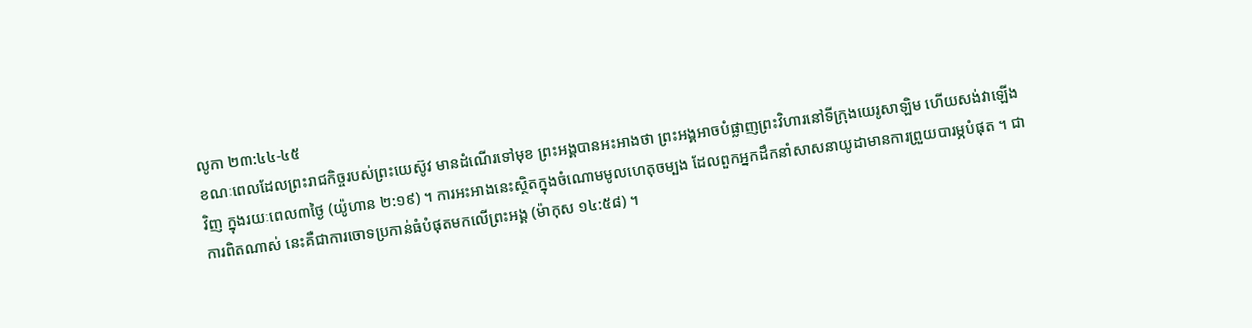លូកា ២៣:៤៤-៤៥
ខណៈពេលដែលព្រះរាជកិច្ចរបស់ព្រះយេស៊ូវ មានដំណើរទៅមុខ ព្រះអង្គបានអះអាងថា ព្រះអង្គអាចបំផ្លាញព្រះវិហារនៅទីក្រុងយេរូសាឡិម ហើយសង់វាឡើងវិញ ក្នុងរយៈពេល៣ថ្ងៃ (យ៉ូហាន ២:១៩) ។ ការអះអាងនេះស្ថិតក្នុងចំណោមមូលហេតុចម្បង ដែលពួកអ្នកដឹកនាំសាសនាយូដាមានការព្រួយបារម្ភបំផុត ។ ជាការពិតណាស់ នេះគឺជាការចោទប្រកាន់ធំបំផុតមកលើព្រះអង្គ (ម៉ាកុស ១៤:៥៨) ។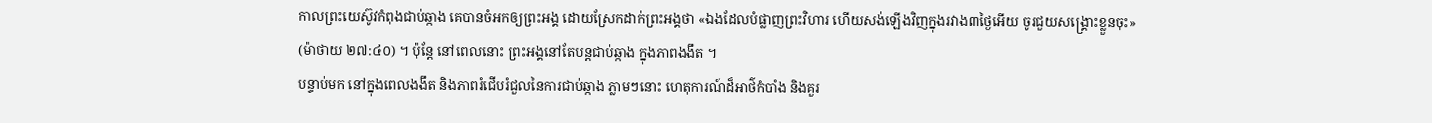កាលព្រះយេស៊ូវកំពុងជាប់ឆ្កាង គេបានចំអកឲ្យព្រះអង្គ ដោយស្រែកដាក់ព្រះអង្គថា «ឯងដែលបំផ្លាញព្រះវិហារ ហើយសង់ឡើងវិញក្នុងរវាង៣ថ្ងៃអើយ ចូរជួយសង្គ្រោះខ្លួនចុះ» (ម៉ាថាយ ២៧:៤០) ។ ប៉ុន្តែ នៅពេលនោះ ព្រះអង្គនៅតែបន្តជាប់ឆ្កាង ក្នុងភាពងងឹត ។
បន្ទាប់មក នៅក្នុងពេលងងឹត និងភាពរំជើបរំជួលនៃការជាប់ឆ្កាង ភ្លាមៗនោះ ហេតុការណ៍ដ៏អាថ៌កំបាំង និងគួរ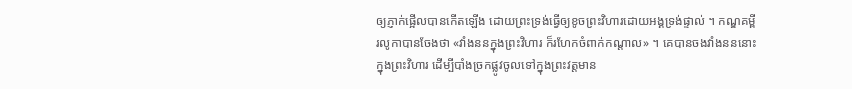ឲ្យភ្ញាក់ផ្អើលបានកើតឡើង ដោយព្រះទ្រង់ធ្វើឲ្យខូចព្រះវិហារដោយអង្គទ្រង់ផ្ទាល់ ។ កណ្ឌគម្ពីរលូកាបានចែងថា «វាំងននក្នុងព្រះវិហារ ក៏រហែកចំពាក់កណ្ដាល» ។ គេបានចងវាំងនននោះ ក្នុងព្រះវិហារ ដើម្បីបាំងច្រកផ្លូវចូលទៅក្នុងព្រះវត្តមាន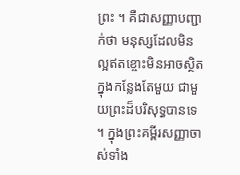ព្រះ ។ គឺជាសញ្ញាបញ្ជាក់ថា មនុស្សដែលមិនល្អឥតខ្ចោះមិនអាចស្ថិតក្នុងកន្លែងតែមួយ ជាមួយព្រះដ៏បរិសុទ្ធបានទេ ។ ក្នុងព្រះគម្ពីរសញ្ញាចាស់ទាំង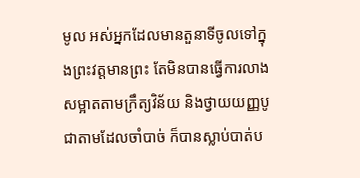មូល អស់អ្នកដែលមានតួនាទីចូលទៅក្នុងព្រះវត្តមានព្រះ តែមិនបានធ្វើការលាងសម្អាតតាមក្រឹត្យវិន័យ និងថ្វាយយញ្ញបូជាតាមដែលចាំបាច់ ក៏បានស្លាប់បាត់ប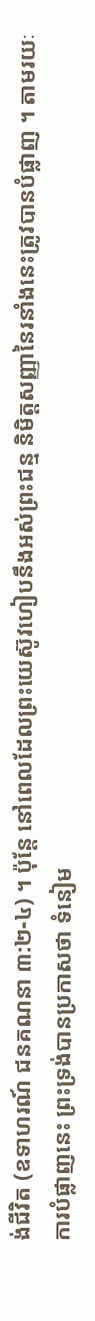ង់ជីវិត (ឧទាហរណ៍ ជនគណនា ៣:២-៤) ។ ប៉ុន្តែ នៅពេលដែលព្រះយេស៊ូវហៀបនឹងអស់ព្រះជន្ម និមិត្តសញ្ញានៃរនាំងនេះត្រូវបានបំផ្លាញ ។ តាមរយៈការបំផ្លាញនេះ ព្រះទ្រង់បានប្រកាសថា ទំនៀម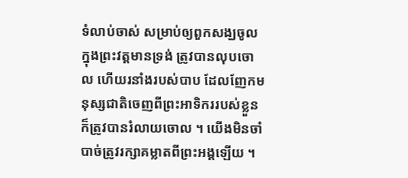ទំលាប់ចាស់ សម្រាប់ឲ្យពួកសង្ឃចូលក្នុងព្រះវត្តមានទ្រង់ ត្រូវបានលុបចោល ហើយរនាំងរបស់បាប ដែលញែកមនុស្សជាតិចេញពីព្រះអាទិកររបស់ខ្លួនក៏ត្រូវបានរំលាយចោល ។ យើងមិនចាំបាច់ត្រូវរក្សាគម្លាតពីព្រះអង្គឡើយ ។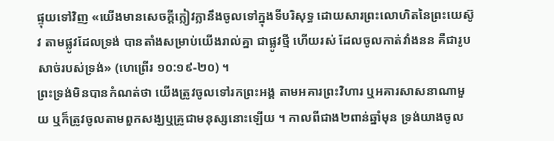ផ្ទុយទៅវិញ «យើងមានសេចក្ដីក្លៀវក្លានឹងចូលទៅក្នុងទីបរិសុទ្ធ ដោយសារព្រះលោហិតនៃព្រះយេស៊ូវ តាមផ្លូវដែលទ្រង់ បានតាំងសម្រាប់យើងរាល់គ្នា ជាផ្លូវថ្មី ហើយរស់ ដែលចូលកាត់វាំងនន គឺជារូបសាច់របស់ទ្រង់» (ហេព្រើរ ១០:១៩-២០) ។
ព្រះទ្រង់មិនបានកំណត់ថា យើងត្រូវចូលទៅរកព្រះអង្គ តាមអគារព្រះវិហារ ឬអគារសាសនាណាមួយ ឬក៏ត្រូវចូលតាមពួកសង្ឃឬគ្រូជាមនុស្សនោះឡើយ ។ កាលពីជាង២ពាន់ឆ្នាំមុន ទ្រង់យាងចូល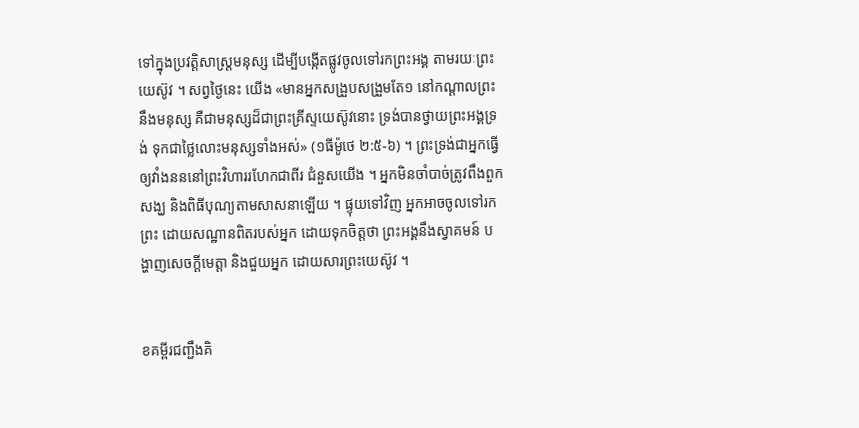ទៅក្នុងប្រវត្តិសាស្រ្តមនុស្ស ដើម្បីបង្កើតផ្លូវចូលទៅរកព្រះអង្គ តាមរយៈព្រះយេស៊ូវ ។ សព្វថ្ងៃនេះ យើង «មានអ្នកសង្រួបសង្រួមតែ១ នៅកណ្ដាលព្រះនឹងមនុស្ស គឺជាមនុស្សដ៏ជាព្រះគ្រីស្ទយេស៊ូវនោះ ទ្រង់បានថ្វាយព្រះអង្គទ្រង់ ទុកជាថ្លៃលោះមនុស្សទាំងអស់» (១ធីម៉ូថេ ២:៥-៦) ។ ព្រះទ្រង់ជាអ្នកធ្វើឲ្យវាំងនននៅព្រះវិហាររហែកជាពីរ ជំនួសយើង ។ អ្នកមិនចាំបាច់ត្រូវពឹងពួកសង្ឃ និងពិធីបុណ្យតាមសាសនាឡើយ ។ ផ្ទុយទៅវិញ អ្នកអាចចូលទៅរកព្រះ ដោយសណ្ឋានពិតរបស់អ្នក ដោយទុកចិត្តថា ព្រះអង្គនឹងស្វាគមន៍ បង្ហាញសេចក្ដីមេត្តា និងជួយអ្នក ដោយសារព្រះយេស៊ូវ ។


ខគម្ពីរជញ្ជឹងគិ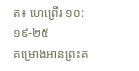ត៖ ហេព្រើរ ១០:១៩-២៥
គម្រោងអានព្រះគ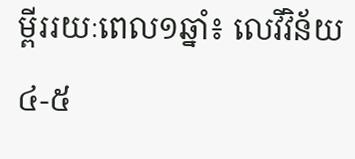ម្ពីររយៈពេល១ឆ្នាំ៖ លេវីវិន័យ ៤-៥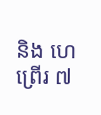និង ហេព្រើរ ៧